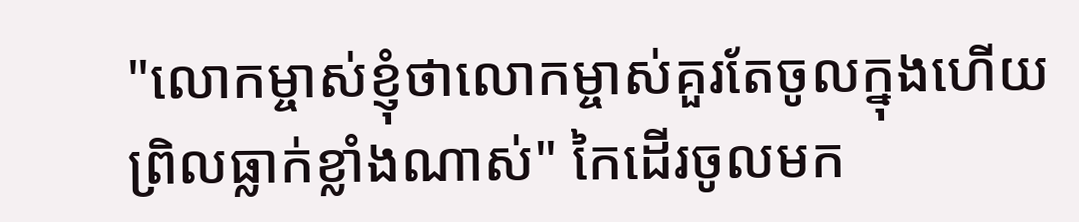"លោកម្ចាស់ខ្ញុំថាលោកម្ចាស់គួរតែចូលក្នុងហើយព្រិលធ្លាក់ខ្លាំងណាស់" កៃដើរចូលមក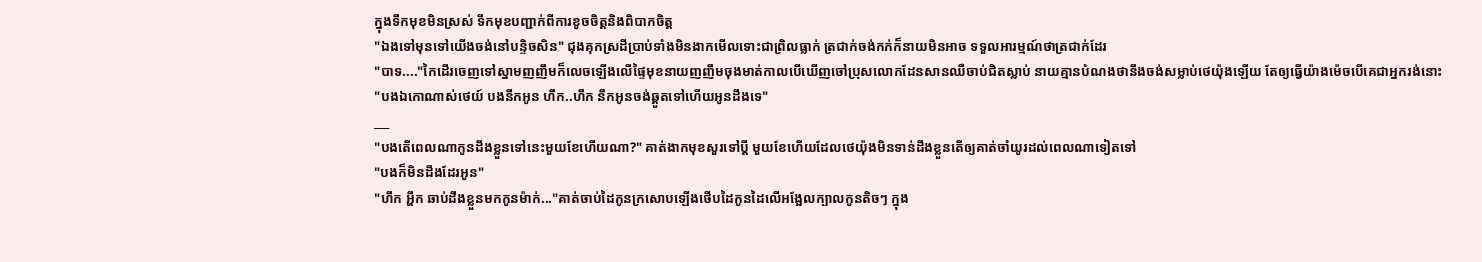ក្នុងទឹកមុខមិនស្រស់ ទឹកមុខបញ្ជាក់ពីការខូចចិត្តនិងពិបាកចិត្ត
"ឯងទៅមុនទៅយើងចង់នៅបន្ទិចសិន" ជុងគុកស្រដីប្រាប់ទាំងមិនងាកមើលទោះជាព្រិលធ្លាក់ ត្រជាក់ចង់កក់ក៏នាយមិនអាច ទទួលអារម្មណ៍ថាត្រជាក់ដែរ
"បាទ...."កៃដើរចេញទៅស្នាមញញឹមក៏លេចឡើងលើផ្ទៃមុខនាយញញឹមចុងមាត់កាលបើឃើញចៅប្រុសលោកដែនសានឈឺចាប់ជិតស្លាប់ នាយគ្មានបំណងថានឹងចង់សម្លាប់ថេយ៉ុងឡើយ តែឲ្យធ្វើយ៉ាងម៉េចបើគេជាអ្នករង់នោះ
"បងឯកោណាស់ថេយ៍ បងនឹកអូន ហឹក..ហឹក នឹកអូនចង់ឆ្គួតទៅហើយអូនដឹងទេ"
___
"បងតើពេលណាកូនដឹងខ្លួនទៅនេះមួយខែហើយណា?" គាត់ងាកមុខសួរទៅប្ដី មួយខែហើយដែលថេយ៉ុងមិនទាន់ដឹងខ្លួនតើឲ្យគាត់ចាំយូរដល់ពេលណាទៀតទៅ
"បងក៏មិនដឹងដែរអូន"
"ហឹក អ្ហឹក ឆាប់ដឹងខ្លួនមកកូនម៉ាក់..."គាត់ចាប់ដៃកូនក្រសោបឡើងថើបដៃកូនដៃលើអង្អែលក្បាលកូនតិចៗ ក្នុង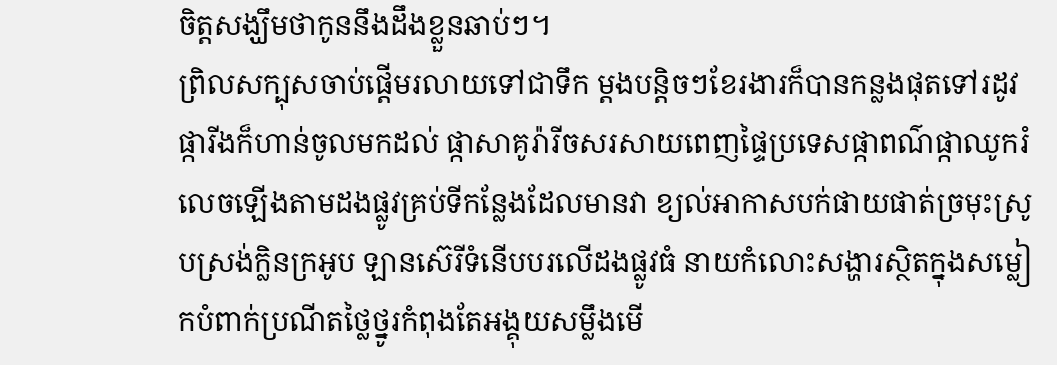ចិត្តសង្ឃឹមថាកូននឹងដឹងខ្លួនឆាប់ៗ។
ព្រិលសក្បុសចាប់ផ្តើមរលាយទៅជាទឹក ម្ដងបន្តិចៗខែរងារក៏បានកន្លងផុតទៅរដូវផ្ការីងក៏ហាន់ចូលមកដល់ ផ្កាសាគូរ៉ារីចសរសាយពេញផ្ទៃប្រទេសផ្កាពណ៌ផ្កាឈូករំលេចឡើងតាមដងផ្លូវគ្រប់ទីកន្លែងដែលមានវា ខ្យល់អាកាសបក់ផាយផាត់ច្រមុះស្រូបស្រង់ក្លិនក្រអូប ឡានស៊េរីទំនើបបរលើដងផ្លូវធំ នាយកំលោះសង្ហារស្ថិតក្នុងសម្លៀកបំពាក់ប្រណីតថ្លៃថ្នូរកំពុងតែអង្គុយសម្លឹងមើ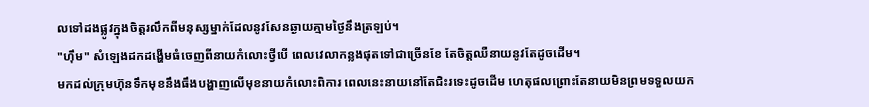លទៅដងផ្លូវក្នុងចិត្តរលឹកពីមនុស្សម្នាក់ដែលនូវសែនឆ្ងាយគ្មាមថ្ងៃនឹងត្រឡប់។
"ហុឹម" សំឡេងដកដង្ហើមធំចេញពីនាយកំលោះថ្វីបើ ពេលវេលាកន្លងផុតទៅជាច្រើនខែ តែចិត្តឈឺនាយនូវតែដូចដើម។
មកដល់ក្រុមហ៊ុនទឹកមុខនឹងធឹងបង្ហាញលើមុខនាយកំលោះពិការ ពេលនេះនាយនៅតែជិះរទេះដូចដើម ហេតុផលព្រោះតែនាយមិនព្រមទទួលយក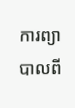ការព្យាបាលពី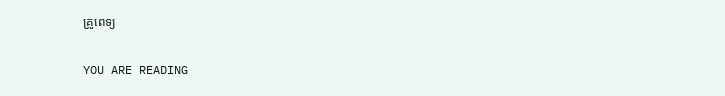គ្រូពេទ្យ

YOU ARE READING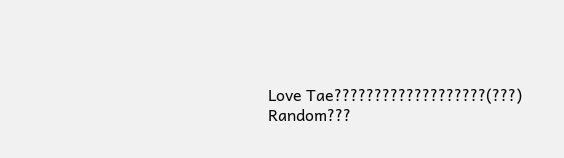Love Tae???????????????????(???)
Random???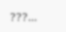???...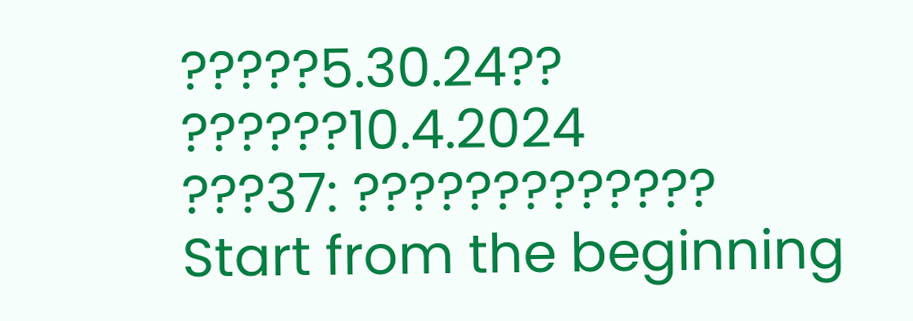?????5.30.24?? ??????10.4.2024
???37: ?????????????
Start from the beginning